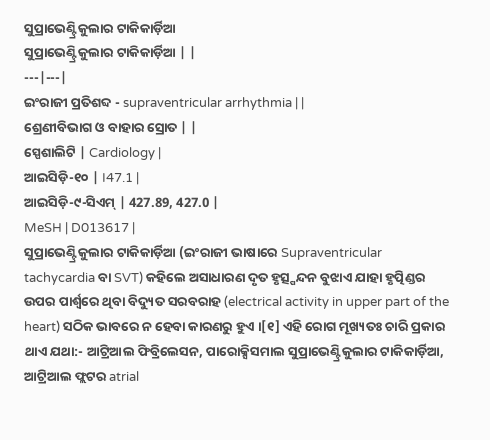ସୁପ୍ରାଭେଣ୍ଟ୍ରିକୁଲାର ଟାକିକାର୍ଡ଼ିଆ
ସୁପ୍ରାଭେଣ୍ଟ୍ରିକୁଲାର ଟାକିକାର୍ଡ଼ିଆ | |
---|---|
ଇଂରାଜୀ ପ୍ରତିଶବ୍ଦ - supraventricular arrhythmia | |
ଶ୍ରେଣୀବିଭାଗ ଓ ବାହାର ସ୍ରୋତ | |
ସ୍ପେଶାଲିଟି | Cardiology |
ଆଇସିଡ଼ି-୧୦ | I47.1 |
ଆଇସିଡ଼ି-୯-ସିଏମ୍ | 427.89, 427.0 |
MeSH | D013617 |
ସୁପ୍ରାଭେଣ୍ଟ୍ରିକୁଲାର ଟାକିକାର୍ଡ଼ିଆ (ଇଂରାଜୀ ଭାଷାରେ Supraventricular tachycardia ବା SVT) କହିଲେ ଅସାଧାରଣ ଦୃତ ହୃତ୍ସ୍ପନ୍ଦନ ବୁଝାଏ ଯାହା ହୃତ୍ପିଣ୍ଡର ଉପର ପାର୍ଶ୍ୱରେ ଥିବା ବିଦ୍ୟୁତ ସରବରାହ (electrical activity in upper part of the heart) ସଠିକ ଭାବରେ ନ ହେବା କାରଣରୁ ହୁଏ ।[୧] ଏହି ରୋଗ ମୂଖ୍ୟତଃ ଚାରି ପ୍ରକାର ଥାଏ ଯଥା:- ଆଟ୍ରିଆଲ ଫିବ୍ରିଲେସନ, ପାରୋକ୍ସିସମାଲ ସୁପ୍ରାଭେଣ୍ଟ୍ରିକୁଲାର ଟାକିକାର୍ଡ଼ିଆ, ଆଟ୍ରିଆଲ ଫ୍ଲଟର atrial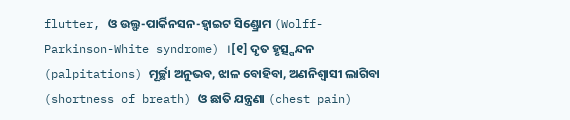flutter, ଓ ଉଲ୍ଫ-ପାର୍କିନସନ-ହ୍ୱାଇଟ ସିଣ୍ଡ୍ରୋମ (Wolff-Parkinson-White syndrome) ।[୧] ଦୃତ ହୃତ୍ସ୍ପନ୍ଦନ (palpitations) ମୂର୍ଚ୍ଛା ଅନୁଭବ, ଝାଳ ବୋହିବା, ଅଣନିଶ୍ୱାସୀ ଲାଗିବା (shortness of breath) ଓ ଛାତି ଯନ୍ତ୍ରଣା (chest pain)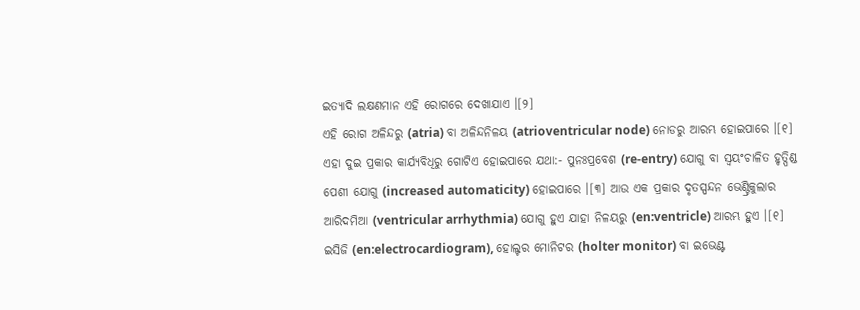ଇତ୍ୟାଦି ଲକ୍ଷଣମାନ ଏହି ରୋଗରେ ଦେଖାଯାଏ ।[୨]
ଏହି ରୋଗ ଅଳିନ୍ଦରୁ (atria) ବା ଅଳିନ୍ଦନିଳୟ (atrioventricular node) ନୋଡରୁ ଆରମ୍ଭ ହୋଇପାରେ ।[୧] ଏହା ଦୁଇ ପ୍ରକାର କାର୍ଯ୍ୟବିଧିରୁ ଗୋଟିଏ ହୋଇପାରେ ଯଥା:- ପୁନଃପ୍ରବେଶ (re-entry) ଯୋଗୁ ବା ସ୍ୱୟଂଚାଳିତ ହୃତ୍ପିଣ୍ଡ ପେଶୀ ଯୋଗୁ (increased automaticity) ହୋଇପାରେ ।[୩] ଆଉ ଏକ ପ୍ରକାର ଦୃତସ୍ପନ୍ଦନ ଭେଣ୍ଟ୍ରିକୁଲାର ଆରିଦମିଆ (ventricular arrhythmia) ଯୋଗୁ ହୁଏ ଯାହା ନିଳୟରୁ (en:ventricle) ଆରମ୍ଭ ହୁଏ ।[୧] ଇସିଜି (en:electrocardiogram), ହୋଲ୍ଟର ମୋନିଟର (holter monitor) ବା ଇଭେଣ୍ଟ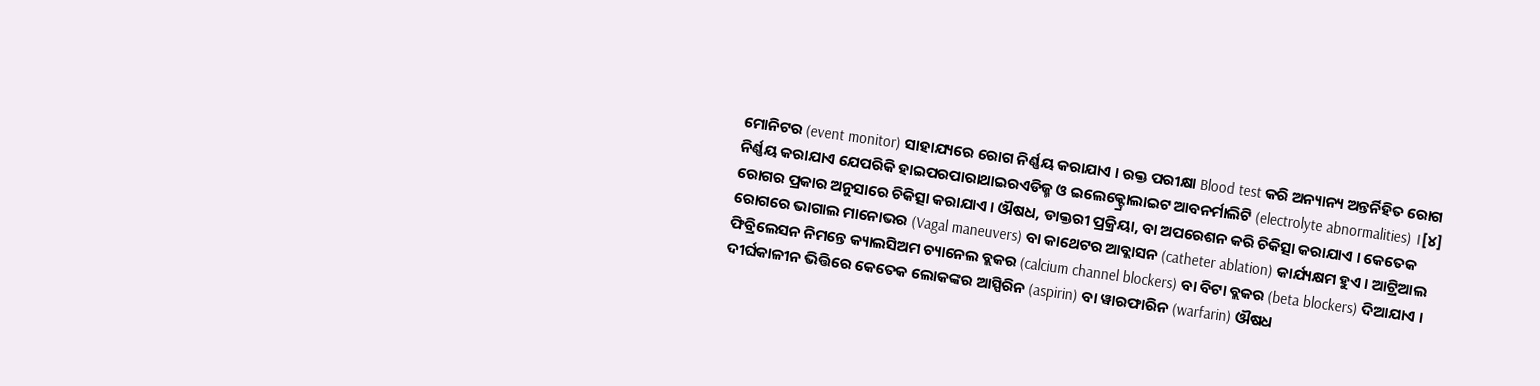ମୋନିଟର (event monitor) ସାହାଯ୍ୟରେ ରୋଗ ନିର୍ଣ୍ଣୟ କରାଯାଏ । ରକ୍ତ ପରୀକ୍ଷା Blood test କରି ଅନ୍ୟାନ୍ୟ ଅନ୍ତର୍ନିହିତ ରୋଗ ନିର୍ଣ୍ଣୟ କରାଯାଏ ଯେପରିକି ହାଇପରପାରାଥାଇରଏଡିଜ୍ମ ଓ ଇଲେକ୍ଟ୍ରୋଲାଇଟ ଆବନର୍ମାଲିଟି (electrolyte abnormalities) ।[୪]
ରୋଗର ପ୍ରକାର ଅନୁସାରେ ଚିକିତ୍ସା କରାଯାଏ । ଔଷଧ, ଡାକ୍ତରୀ ପ୍ରକ୍ରିୟା, ବା ଅପରେଶନ କରି ଚିକିତ୍ସା କରାଯାଏ । କେତେକ ରୋଗରେ ଭାଗାଲ ମାନୋଭର (Vagal maneuvers) ବା କାଥେଟର ଆବ୍ଲାସନ (catheter ablation) କାର୍ଯ୍ୟକ୍ଷମ ହୁଏ । ଆଟ୍ରିଆଲ ଫିବ୍ରିଲେସନ ନିମନ୍ତେ କ୍ୟାଲସିଅମ ଚ୍ୟାନେଲ ବ୍ଲକର (calcium channel blockers) ବା ବିଟା ବ୍ଲକର (beta blockers) ଦିଆଯାଏ । ଦୀର୍ଘକାଳୀନ ଭିତ୍ତିରେ କେତେକ ଲୋକଙ୍କର ଆସ୍ପିରିନ (aspirin) ବା ୱାରଫାରିନ (warfarin) ଔଷଧ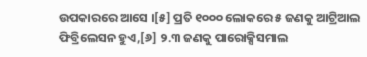ଉପକାରରେ ଆସେ ।[୫] ପ୍ରତି ୧୦୦୦ ଲୋକରେ ୫ ଜଣକୁ ଆଟ୍ରିଆଲ ଫିବ୍ରିଲେସନ ହୁଏ,[୬] ୨.୩ ଜଣକୁ ପାରୋକ୍ସିସମାଲ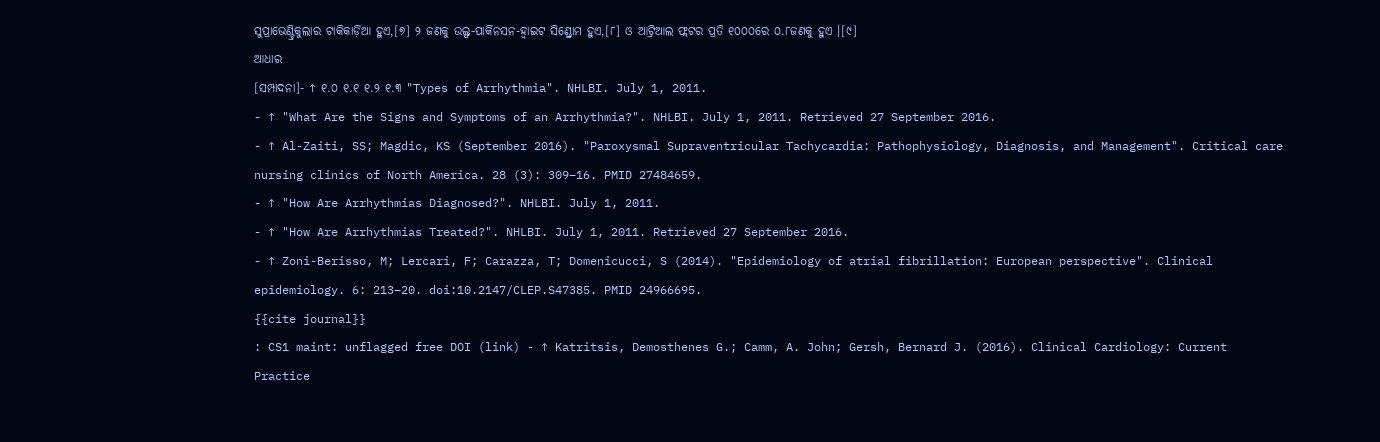ସୁପ୍ରାଭେଣ୍ଟ୍ରିକୁଲାର ଟାକିକାର୍ଡ଼ିଆ ହୁଏ,[୭] ୨ ଜଣକୁ ଉଲ୍ଫ-ପାର୍କିନସନ-ହ୍ୱାଇଟ ସିଣ୍ଡ୍ରୋମ ହୁଏ,[୮] ଓ ଆଟ୍ରିଆଲ ଫ୍ଲଟର ପ୍ରତି ୧୦୦୦ରେ ୦.୮ଜଣକୁ ହୁଏ ।[୯]
ଆଧାର
[ସମ୍ପାଦନା]- ↑ ୧.୦ ୧.୧ ୧.୨ ୧.୩ "Types of Arrhythmia". NHLBI. July 1, 2011.
- ↑ "What Are the Signs and Symptoms of an Arrhythmia?". NHLBI. July 1, 2011. Retrieved 27 September 2016.
- ↑ Al-Zaiti, SS; Magdic, KS (September 2016). "Paroxysmal Supraventricular Tachycardia: Pathophysiology, Diagnosis, and Management". Critical care nursing clinics of North America. 28 (3): 309–16. PMID 27484659.
- ↑ "How Are Arrhythmias Diagnosed?". NHLBI. July 1, 2011.
- ↑ "How Are Arrhythmias Treated?". NHLBI. July 1, 2011. Retrieved 27 September 2016.
- ↑ Zoni-Berisso, M; Lercari, F; Carazza, T; Domenicucci, S (2014). "Epidemiology of atrial fibrillation: European perspective". Clinical epidemiology. 6: 213–20. doi:10.2147/CLEP.S47385. PMID 24966695.
{{cite journal}}
: CS1 maint: unflagged free DOI (link) - ↑ Katritsis, Demosthenes G.; Camm, A. John; Gersh, Bernard J. (2016). Clinical Cardiology: Current Practice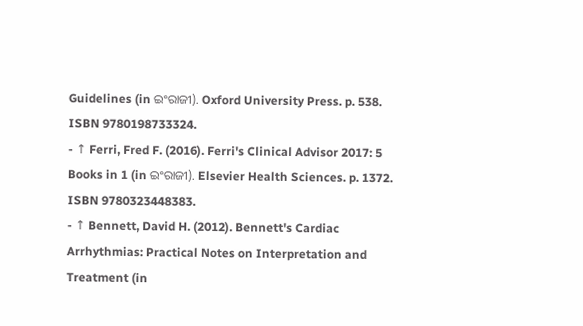Guidelines (in ଇଂରାଜୀ). Oxford University Press. p. 538. ISBN 9780198733324.
- ↑ Ferri, Fred F. (2016). Ferri's Clinical Advisor 2017: 5 Books in 1 (in ଇଂରାଜୀ). Elsevier Health Sciences. p. 1372. ISBN 9780323448383.
- ↑ Bennett, David H. (2012). Bennett's Cardiac Arrhythmias: Practical Notes on Interpretation and Treatment (in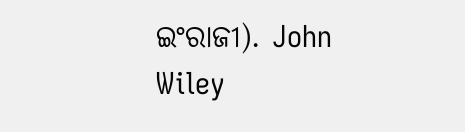ଇଂରାଜୀ). John Wiley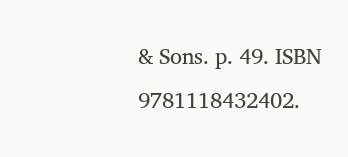& Sons. p. 49. ISBN 9781118432402.